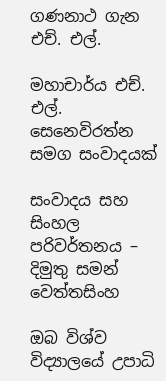ගණනාථ ගැන එච්. එල්.

මහාචාර්ය එච්. එල්. සෙනෙවිරත්න සමග සංවාදයක්

සංවාදය සහ සිංහල පරිවර්තනය – දිමුතු සමන් වෙත්තසිංහ

ඔබ විශ්ව විද්‍යාලයේ උපාධි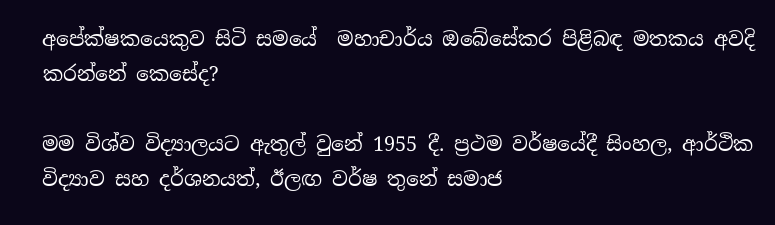අපේක්ෂකයෙකුව සිටි සමයේ  මහාචාර්ය ඔබේසේකර පිළිබඳ මතකය අවදි කරන්නේ කෙසේද?

මම විශ්ව විද්‍යාලයට ඇතුල් වුනේ 1955 දී. ප්‍රථම වර්ෂයේදී සිංහල, ආර්ථික විද්‍යාව සහ දර්ශනයත්, ඊලඟ වර්ෂ තුනේ සමාජ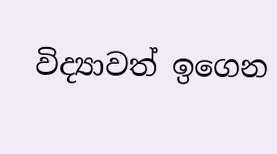විද්‍යාවත් ඉගෙන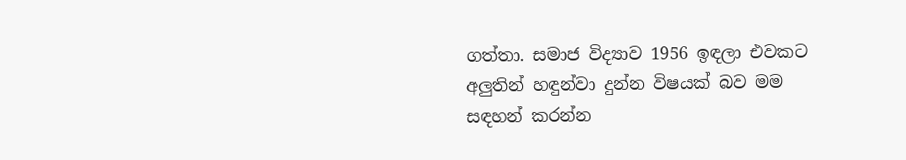ගත්තා. සමාජ විද්‍යාව 1956 ඉඳලා එවකට අලුතින් හඳුන්වා දුන්න විෂයක් බව මම සඳහන් කරන්න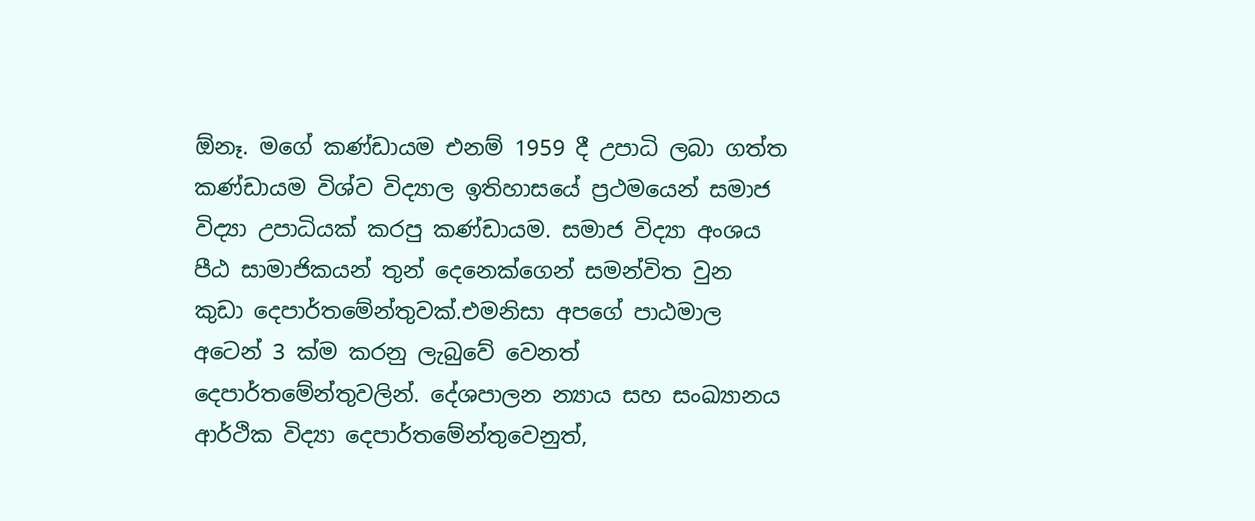ඕනෑ. මගේ කණ්ඩායම එනම් 1959 දී උපාධි ලබා ගත්ත කණ්ඩායම විශ්ව විද්‍යාල ඉතිහාසයේ ප්‍රථමයෙන් සමාජ විද්‍යා උපාධියක් කරපු කණ්ඩායම. සමාජ විද්‍යා අංශය පීඨ සාමාජිකයන් තුන් දෙනෙක්ගෙන් සමන්විත වුන කුඩා දෙපාර්තමේන්තුවක්.එමනිසා අපගේ පාඨමාල අටෙන් 3 ක්ම කරනු ලැබුවේ වෙනත් දෙපාර්තමේන්තුවලින්. දේශපාලන න්‍යාය සහ සංඛ්‍යානය ආර්ථික විද්‍යා දෙපාර්තමේන්තුවෙනුත්,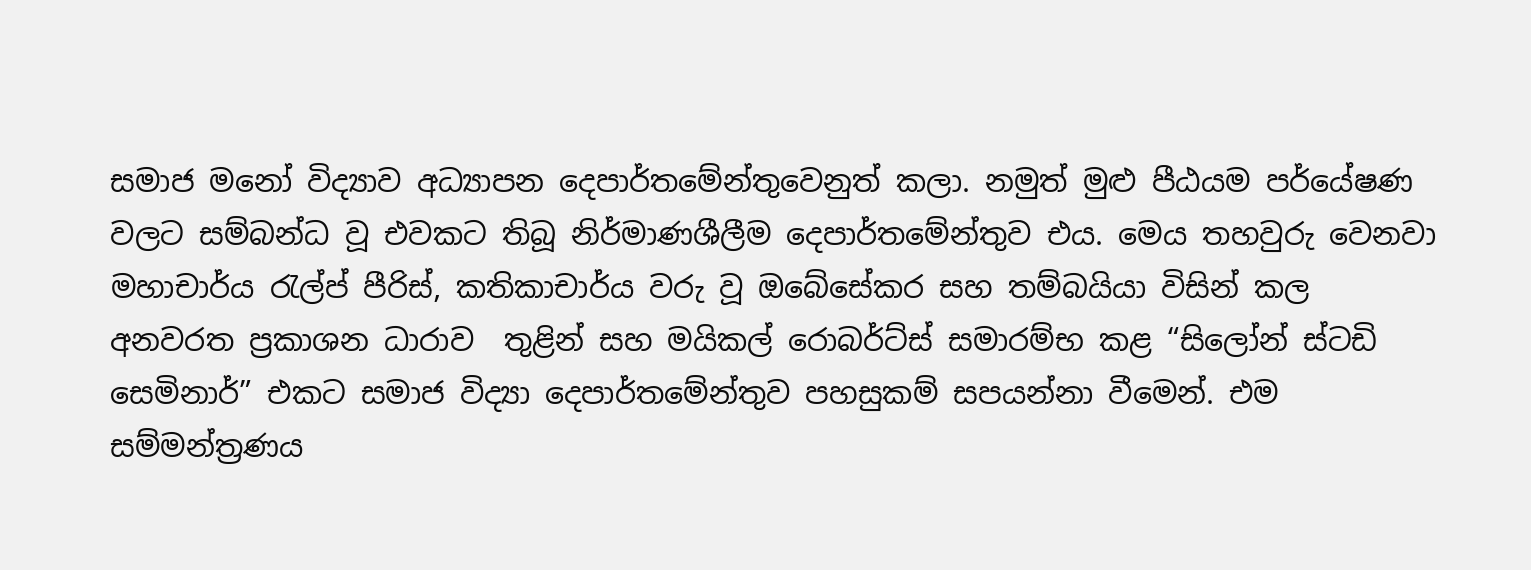සමාජ මනෝ විද්‍යාව අධ්‍යාපන දෙපාර්තමේන්තුවෙනුත් කලා. නමුත් මුළු පීඨයම පර්යේෂණ වලට සම්බන්ධ වූ එවකට තිබූ නිර්මාණශීලීම දෙපාර්තමේන්තුව එය. මෙය තහවුරු වෙනවා මහාචාර්ය රැල්ප් පීරිස්, කතිකාචාර්ය වරු වූ ඔබේසේකර සහ තම්බයියා විසින් කල අනවරත ප්‍රකාශන ධාරාව  තුළින් සහ මයිකල් රොබර්ට්ස් සමාරම්භ කළ “සිලෝන් ස්ටඩි සෙමිනාර්” එකට සමාජ විද්‍යා දෙපාර්තමේන්තුව පහසුකම් සපයන්නා වීමෙන්. එම සම්මන්ත්‍රණය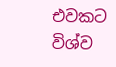එවකට විශ්ව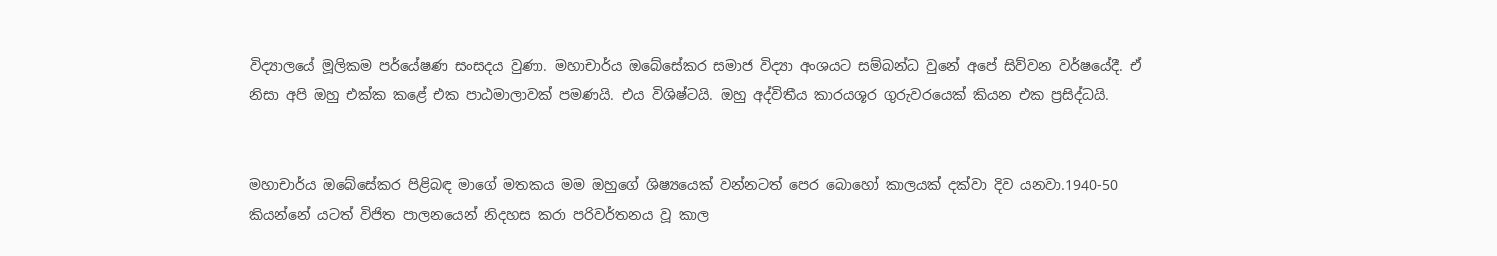විද්‍යාලයේ මූලිකම පර්යේෂණ සංසදය වුණා. මහාචාර්ය ඔබේසේකර සමාජ විද්‍යා අංශයට සම්බන්ධ වුනේ අපේ සිව්වන වර්ෂයේදී. ඒ නිසා අපි ඔහු එක්ක කළේ එක පාඨමාලාවක් පමණයි. එය විශිෂ්ටයි. ඔහු අද්විතීය කාරයශූර ගුරුවරයෙක් කියන එක ප්‍රසිද්ධයි.


මහාචාර්ය ඔබේසේකර පිළිබඳ මාගේ මතකය මම ඔහුගේ ශිෂ්‍යයෙක් වන්නටත් පෙර බොහෝ කාලයක් දක්වා දිව යනවා.1940-50 කියන්නේ යටත් විජිත පාලනයෙන් නිදහස කරා පරිවර්තනය වූ කාල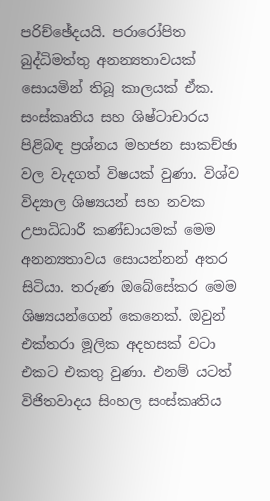පරිච්ඡේදයයි. පරාරෝපිත බුද්ධිමත්තු අනන්‍යතාවයක් සොයමින් තිබූ කාලයක් ඒක. සංස්කෘතිය සහ ශිෂ්ටාචාරය පිළිබඳ ප්‍රශ්නය මහජන සාකච්ඡා වල වැදගත් විෂයක් වුණා. විශ්ව විද්‍යාල ශිෂ්‍යයන් සහ නවක උපාධිධාරී කණ්ඩායමක් මෙම අනන්‍යතාවය සොයන්නන් අතර සිටියා. තරුණ ඔබේසේකර මෙම ශිෂ්‍යයන්ගෙන් කෙනෙක්. ඔවුන් එක්තරා මූලික අදහසක් වටා එකට එකතු වුණා. එනම් යටත් විජිතවාදය සිංහල සංස්කෘතිය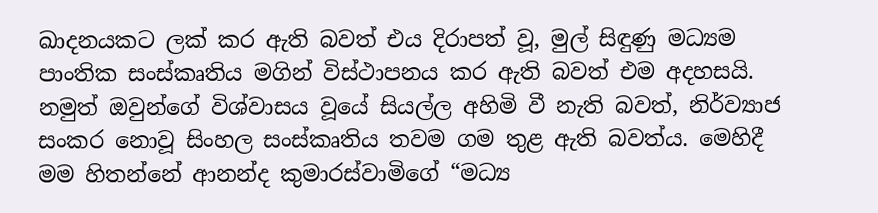ඛාදනයකට ලක් කර ඇති බවත් එය දිරාපත් වූ, මුල් සිඳුණු මධ්‍යම පාංතික සංස්කෘතිය මගින් විස්ථාපනය කර ඇති බවත් එම අදහසයි. නමුත් ඔවුන්ගේ විශ්වාසය වූයේ සියල්ල අහිමි වී නැති බවත්, නිර්ව්‍යාජ සංකර නොවූ සිංහල සංස්කෘතිය තවම ගම තුළ ඇති බවත්ය. මෙහිදී මම හිතන්නේ ආනන්ද කුමාරස්වාමිගේ “මධ්‍ය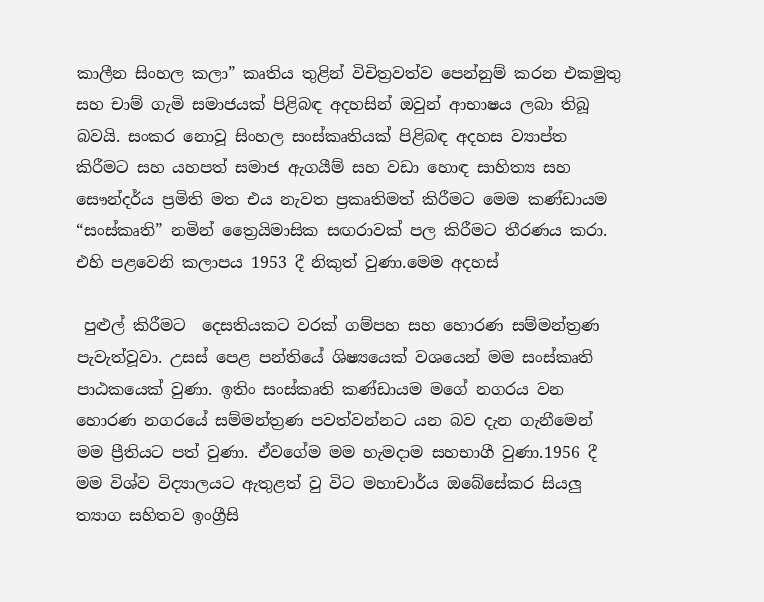කාලීන සිංහල කලා” කෘතිය තුළින් විචිත්‍රවත්ව පෙන්නුම් කරන එකමුතු සහ චාම් ගැමි සමාජයක් පිළිබඳ අදහසින් ඔවුන් ආභාෂය ලබා තිබූ බවයි. සංකර නොවූ සිංහල සංස්කෘතියක් පිළිබඳ අදහස ව්‍යාප්ත කිරීමට සහ යහපත් සමාජ ඇගයීම් සහ වඩා හොඳ සාහිත්‍ය සහ සෞන්දර්ය ප්‍රමිති මත එය නැවත ප්‍රකෘතිමත් කිරීමට මෙම කණ්ඩායම “සංස්කෘති” නමින් ත්‍රෛයිමාසික සඟරාවක් පල කිරීමට තීරණය කරා. එහි පළවෙනි කලාපය 1953 දී නිකුත් වුණා.මෙම අදහස්

 පුළුල් කිරීමට  දෙසතියකට වරක් ගම්පහ සහ හොරණ සම්මන්ත්‍රණ පැවැත්වූවා. උසස් පෙළ පන්තියේ ශිෂ්‍යයෙක් වශයෙන් මම සංස්කෘති පාඨකයෙක් වුණා. ඉතිං සංස්කෘති කණ්ඩායම මගේ නගරය වන හොරණ නගරයේ සම්මන්ත්‍රණ පවත්වන්නට යන බව දැන ගැනීමෙන් මම ප්‍රීතියට පත් වුණා. ඒවගේම මම හැමදාම සහභාගී වුණා.1956 දී මම විශ්ව විද්‍යාලයට ඇතුළත් වු විට මහාචාර්ය ඔබේසේකර සියලු ත්‍යාග සහිතව ඉංග්‍රීසි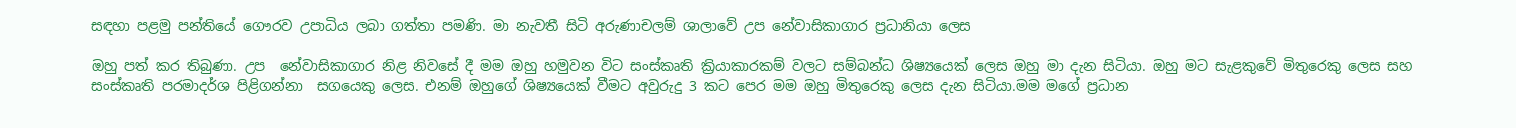සඳහා පළමු පන්තියේ ගෞරව උපාධිය ලබා ගත්තා පමණි. මා නැවතී සිටි අරුණාචලම් ශාලාවේ උප නේවාසිකාගාර ප්‍රධානියා ලෙස

ඔහු පත් කර තිබුණා. උප  නේවාසිකාගාර නිළ නිවසේ දී මම ඔහු හමුවන විට සංස්කෘති ක්‍රියාකාරකම් වලට සම්බන්ධ ශිෂ්‍යයෙක් ලෙස ඔහු මා දැන සිටියා. ඔහු මට සැළකුවේ මිතුරෙකු ලෙස සහ සංස්කෘති පරමාදර්ශ පිළිගන්නා  සගයෙකු ලෙස. එනම් ඔහුගේ ශිෂ්‍යයෙක් වීමට අවුරුදු 3 කට පෙර මම ඔහු මිතුරෙකු ලෙස දැන සිටියා.මම මගේ ප්‍රධාන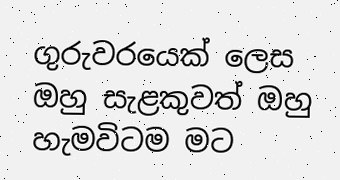ගුරුවරයෙක් ලෙස  ඔහු සැළකුවත් ඔහු හැමවිටම මට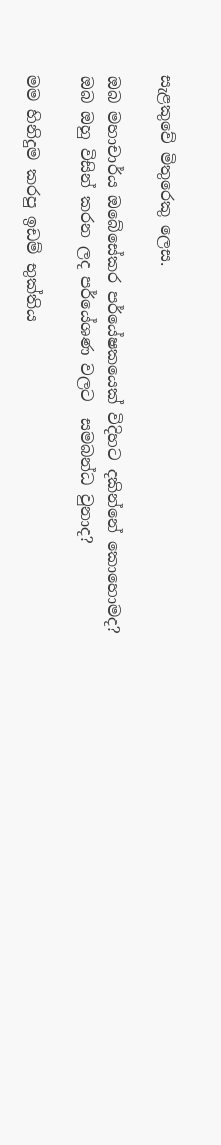සැළකුවේ මිතුරෙකු ලෙස.

ඔබ මහාචාර්ය ඔබේසේකර පර්යේෂකයෙක් විදිහට දකින්නේ කොහොමද? ඔබ ඔහු විසින් කරන ලද පර්යේශණ වලට  සමබන්ධ වුනාද?

මම හිනිදුම කරපු ඉඩම් භුක්තිය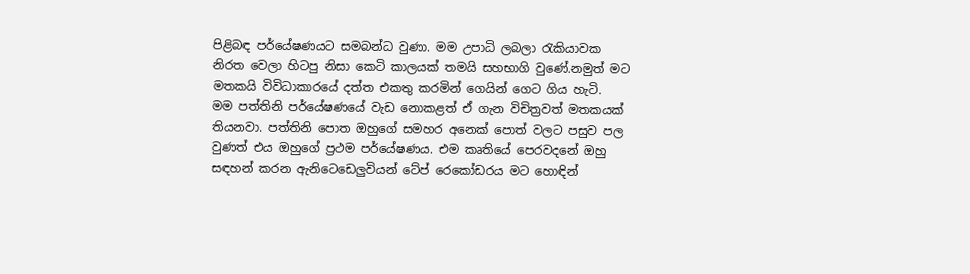පිළිබඳ පර්යේෂණයට සමබන්ධ වුණා. මම උපාධි ලබලා රැකියාවක නිරත වෙලා හිටපු නිසා කෙටි කාලයක් තමයි සහභාගි වුණේ.නමුත් මට මතකයි විවිධාකාරයේ දත්ත එකතු කරමින් ගෙයින් ගෙට ගිය හැටි.
මම පත්තිනි පර්යේෂණයේ වැඩ නොකළත් ඒ ගැන විචිත්‍රවත් මතකයක් තියනවා. පත්තිනි පොත ඔහුගේ සමහර අනෙක් පොත් වලට පසුව පල වුණත් එය ඔහුගේ ප්‍රථම පර්යේෂණය. එම කෘතියේ පෙරවදනේ ඔහු සඳහන් කරන ඇනිටෙඩෙලුවියන් ටේප් රෙකෝඩරය මට හොඳින්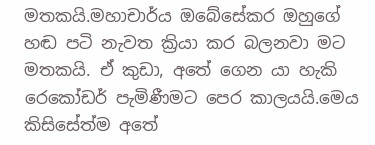මතකයි.මහාචාර්ය ඔබේසේකර ඔහුගේ හඬ පටි නැවත ක්‍රියා කර බලනවා මට මතකයි. ඒ කුඩා, අතේ ගෙන යා හැකි රෙකෝඩර් පැමිණීමට පෙර කාලයයි.මෙය කිසිසේත්ම අතේ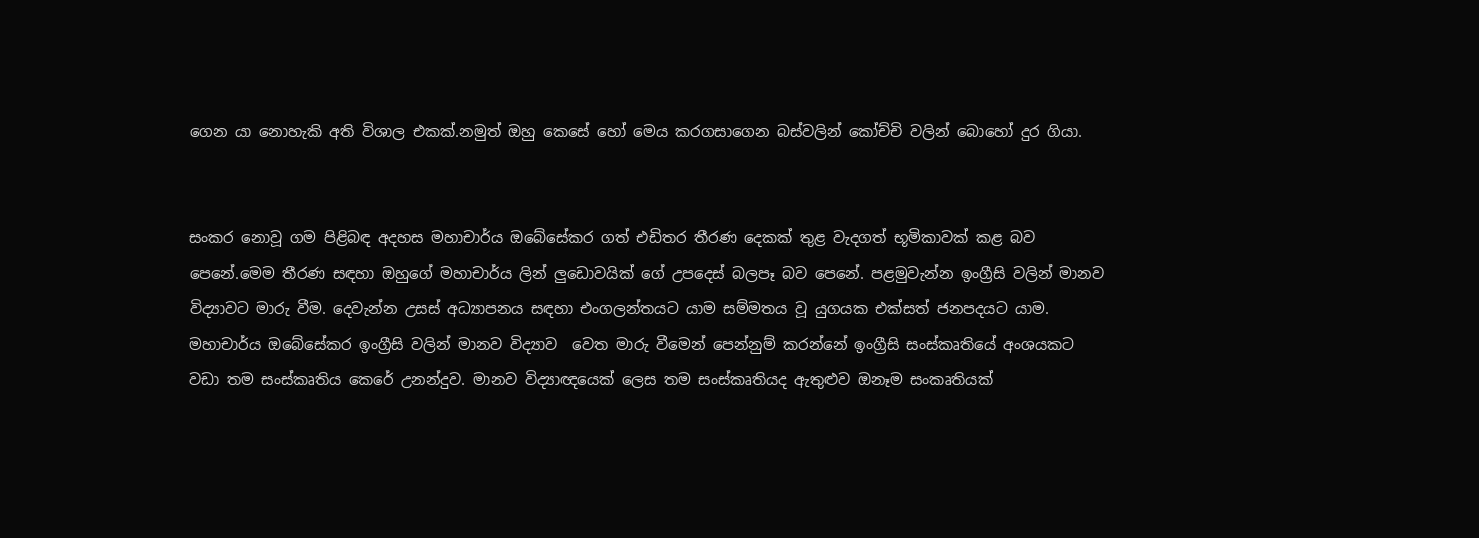ගෙන යා නොහැකි අති විශාල එකක්.නමුත් ඔහු කෙසේ හෝ මෙය කරගසාගෙන බස්වලින් කෝච්චි වලින් බොහෝ දුර ගියා.


සංකර නොවූ ගම පිළිබඳ අදහස මහාචාර්ය ඔබේසේකර ගත් එඩිතර තීරණ දෙකක් තුළ වැදගත් භූමිකාවක් කළ බව පෙනේ.මෙම තීරණ සඳහා ඔහුගේ මහාචාර්ය ලින් ලුඩොවයික් ගේ උපදෙස් බලපෑ බව පෙනේ. පළමුවැන්න ඉංග්‍රීසි වලින් මානව විද්‍යාවට මාරු වීම. දෙවැන්න උසස් අධ්‍යාපනය සඳහා එංගලන්තයට යාම සම්මතය වූ යුගයක එක්සත් ජනපදයට යාම. මහාචාර්ය ඔබේසේකර ඉංග්‍රීසි වලින් මානව විද්‍යාව  වෙත මාරු වීමෙන් පෙන්නුම් කරන්නේ ඉංග්‍රීසි සංස්කෘතියේ අංශයකට වඩා තම සංස්කෘතිය කෙරේ උනන්දුව. මානව විද්‍යාඥයෙක් ලෙස තම සංස්කෘතියද ඇතුළුව ඔනෑම සංකෘතියක්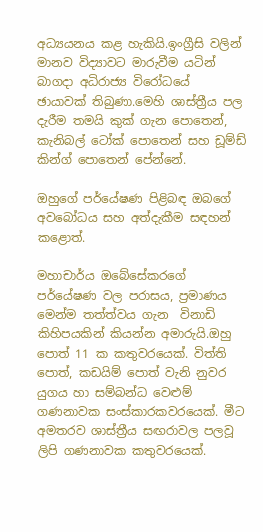අධ්‍යයනය කළ හැකියි.ඉංග්‍රීසි වලින් මානව විද්‍යාවට මාරුවීම යටින් බාගදා අධිරාජ්‍ය විරෝධයේ  ඡායාවක් තිබුණා.මෙහි ශාස්ත්‍රීය පල දැරීම තමයි කුක් ගැන පොතෙන්, කැනිබල් ටෝක් පොතෙන් සහ ඩූම්ඩ් කින්ග් පොතෙන් පේන්නේ.

ඔහුගේ පර්යේෂණ පිළිබඳ ඔබගේ අවබෝධය සහ අත්දැකීම සඳහන් කළොත්.

මහාචාර්ය ඔබේසේකරගේ පර්යේෂණ වල පරාසය, ප්‍රමාණය මෙන්ම තත්ත්වය ගැන  විනාඩි කිහිපයකින් කියන්න අමාරුයි.ඔහු පොත් 11 ක කතුවරයෙක්. විත්ති පොත්, කඩයිම් පොත් වැනි නුවර යුගය හා සම්බන්ධ වෙළුම් ගණනාවක සංස්කාරකවරයෙක්. මීට අමතරව ශාස්ත්‍රීය සඟරාවල පලවූ ලිපි ගණනාවක කතුවරයෙක්.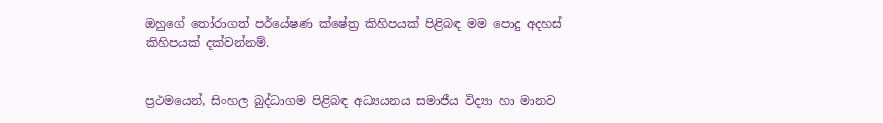ඔහුගේ තෝරාගත් පර්යේෂණ ක්ෂේත්‍ර කිහිපයක් පිළිබඳ මම පොදු අදහස් කිහිපයක් දක්වන්නම්.


ප්‍රථමයෙන්, සිංහල බුද්ධාගම පිළිබඳ අධ්‍යයනය සමාජීය විද්‍යා හා මානව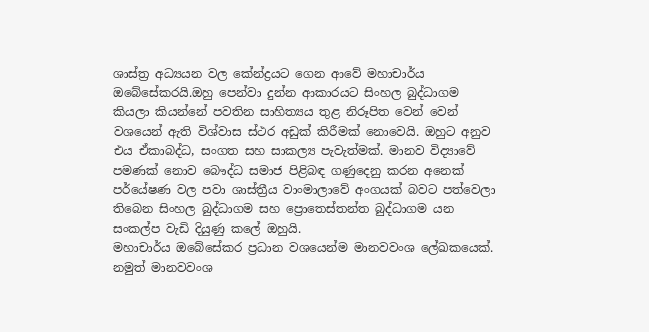ශාස්ත්‍ර අධ්‍යයන වල කේන්ද්‍රයට ගෙන ආවේ මහාචාර්ය ඔබේසේකරයි.ඔහු පෙන්වා දුන්න ආකාරයට සිංහල බුද්ධාගම කියලා කියන්නේ පවතින සාහිත්‍යය තුළ නිරූපිත වෙන් වෙන් වශයෙන් ඇති විශ්වාස ස්ථර අඩුක් කිරීමක් නොවෙයි. ඔහුට අනුව එය ඒකාබද්ධ, සංගත සහ සාකල්‍ය පැවැත්මක්. මානව විද්‍යාවේ පමණක් නොව බෞද්ධ සමාජ පිළිබඳ ගණුදෙනු කරන අනෙක් පර්යේෂණ වල පවා ශාස්ත්‍රීය වාංමාලාවේ අංගයක් බවට පත්වෙලා තිබෙන සිංහල බුද්ධාගම සහ ප්‍රොතෙස්තන්ත බුද්ධාගම යන සංකල්ප වැඩි දියුණු කලේ ඔහුයි.
මහාචාර්ය ඔබේසේකර ප්‍රධාන වශයෙන්ම මානවවංශ ලේඛකයෙක්. නමුත් මානවවංශ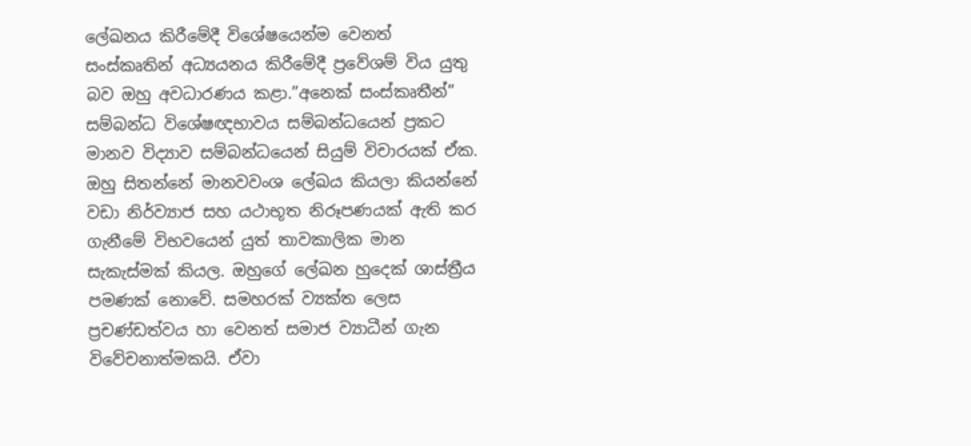ලේඛනය කිරීමේදී විශේෂයෙන්ම වෙනත් සංස්කෘතින් අධ්‍යයනය කිරීමේදී ප්‍රවේශම් විය යුතු බව ඔහු අවධාරණය කළා.”අනෙක් සංස්කෘතීන්” සම්බන්ධ විශේෂඥභාවය සම්බන්ධයෙන් ප්‍රකට මානව විද්‍යාව සම්බන්ධයෙන් සියුම් විචාරයක් ඒක. ඔහු සිතන්නේ මානවවංශ ලේඛය කියලා කියන්නේ වඩා නිර්ව්‍යාජ සහ යථාභූත නිරූපණයක් ඇති කර ගැනීමේ විභවයෙන් යුත් තාවකාලික මාන සැකැස්මක් කියල. ඔහුගේ ලේඛන හුදෙක් ශාස්ත්‍රීය පමණක් නොවේ. සමහරක් ව්‍යක්ත ලෙස ප්‍රචණ්ඩත්වය හා වෙනත් සමාජ ව්‍යාධීන් ගැන විවේචනාත්මකයි. ඒවා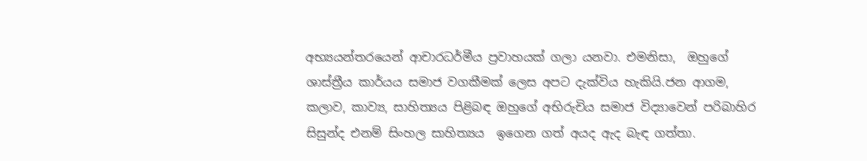අභ්‍යයන්තරයෙන් ආචාරධර්මීය ප්‍රවාහයක් ගලා යනවා. එමනිසා,  ඔහුගේ ශාස්ත්‍රීය කාර්යය සමාජ වගකීමක් ලෙස අපට දැක්විය හැකියි.ජන ආගම, කලාව, කාව්‍ය, සාහිත්‍යය පිළිබඳ ඔහුගේ අභිරුචිය සමාජ විද්‍යාවෙන් පරිබාහිර සිසුන්ද එනම් සිංහල සාහිත්‍යය  ඉගෙන ගත් අයද ඇද බැඳ ගත්තා.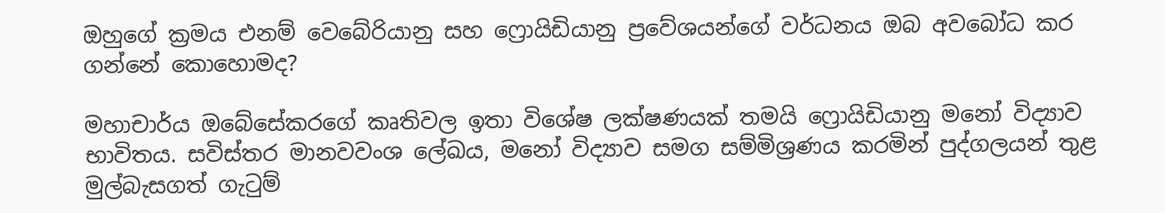ඔහුගේ ක්‍රමය එනම් වෙබේරියානු සහ ෆ්‍රොයිඩියානු ප්‍රවේශයන්ගේ වර්ධනය ඔබ අවබෝධ කර ගන්නේ කොහොමද?

මහාචාර්ය ඔබේසේකරගේ කෘතිවල ඉතා විශේෂ ලක්ෂණයක් තමයි ෆ්‍රොයිඩියානු මනෝ විද්‍යාව භාවිතය. සවිස්තර මානවවංශ ලේඛය, මනෝ විද්‍යාව සමග සම්මිශ්‍රණය කරමින් පුද්ගලයන් තුළ මුල්බැසගත් ගැටුම්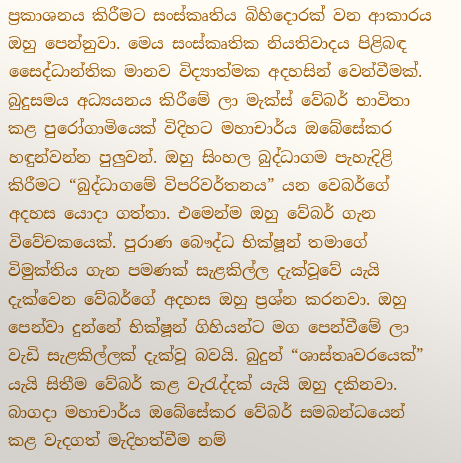ප්‍රකාශනය කිරීමට සංස්කෘතිය බිහිදොරක් වන ආකාරය ඔහු පෙන්නුවා. මෙය සංස්කෘතික නියතිවාදය පිළිබඳ සෛද්ධාන්තික මානව විද්‍යාත්මක අදහසින් වෙන්වීමක්.
බුදුසමය අධ්‍යයනය කිරීමේ ලා මැක්ස් වේබර් භාවිතා කළ පුරෝගාමියෙක් විදිහට මහාචාර්ය ඔබේසේකර හඳුන්වන්න පුලුවන්. ඔහු සිංහල බුද්ධාගම පැහැදිළි කිරීමට “බුද්ධාගමේ විපරිවර්තනය” යන වෙබර්ගේ අදහස යොදා ගත්තා. එමෙන්ම ඔහු වේබර් ගැන විවේචකයෙක්. පුරාණ බෞද්ධ භික්ෂූන් තමාගේ විමුක්තිය ගැන පමණක් සැළකිල්ල දැක්වූවේ යැයි  දැක්වෙන වේබර්ගේ අදහස ඔහු ප්‍රශ්න කරනවා. ඔහු පෙන්වා දුන්නේ භික්ෂූන් ගිහියන්ට මග පෙන්වීමේ ලා වැඩි සැළකිල්ලක් දැක්වූ බවයි. බුදුන් “ශාස්තෘවරයෙක්” යැයි සිතීම වේබර් කළ වැරැද්දක් යැයි ඔහු දකිනවා. බාගදා මහාචාර්ය ඔබේසේකර වේබර් සමබන්ධයෙන් කළ වැදගත් මැදිහත්වීම නම්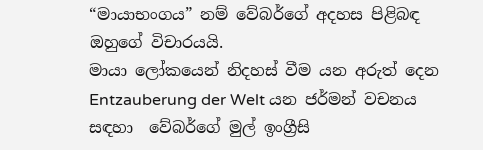“මායාභංගය” නම් වේබර්ගේ අදහස පිළිබඳ ඔහුගේ විචාරයයි.
මායා ලෝකයෙන් නිදහස් වීම යන අරුත් දෙන  Entzauberung der Welt යන ජර්මන් වචනය සඳහා  වේබර්ගේ මුල් ඉංග්‍රීසි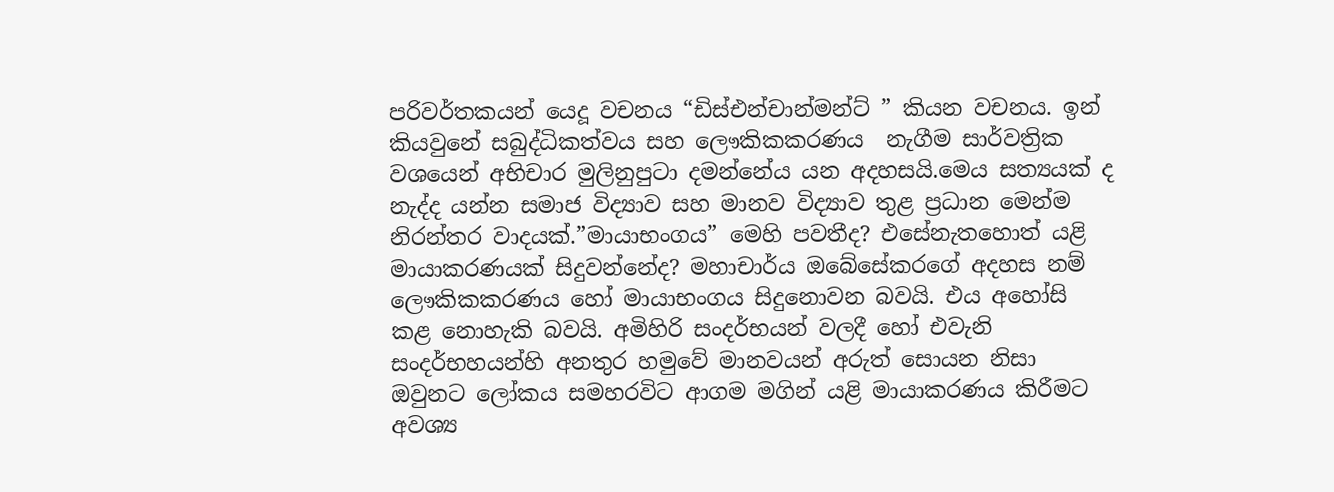පරිවර්තකයන් යෙදූ වචනය “ඩිස්එන්චාන්මන්ට් ” කියන වචනය. ඉන් කියවුනේ සබුද්ධිකත්වය සහ ලෞකිකකරණය  නැගීම සාර්වත්‍රික වශයෙන් අභිචාර මුලිනුපුටා දමන්නේය යන අදහසයි.මෙය සත්‍යයක් ද නැද්ද යන්න සමාජ විද්‍යාව සහ මානව විද්‍යාව තුළ ප්‍රධාන මෙන්ම නිරන්තර වාදයක්.”මායාභංගය” මෙහි පවතීද? එසේනැතහොත් යළි මායාකරණයක් සිදුවන්නේද? මහාචාර්ය ඔබේසේකරගේ අදහස නම් ලෞකිකකරණය හෝ මායාභංගය සිදුනොවන බවයි. එය අහෝසි කළ නොහැකි බවයි. අමිහිරි සංදර්භයන් වලදී හෝ එවැනි සංදර්භහයන්හි අනතුර හමුවේ මානවයන් අරුත් සොයන නිසා ඔවුනට ලෝකය සමහරවිට ආගම මගින් යළි මායාකරණය කිරීමට අවශ්‍ය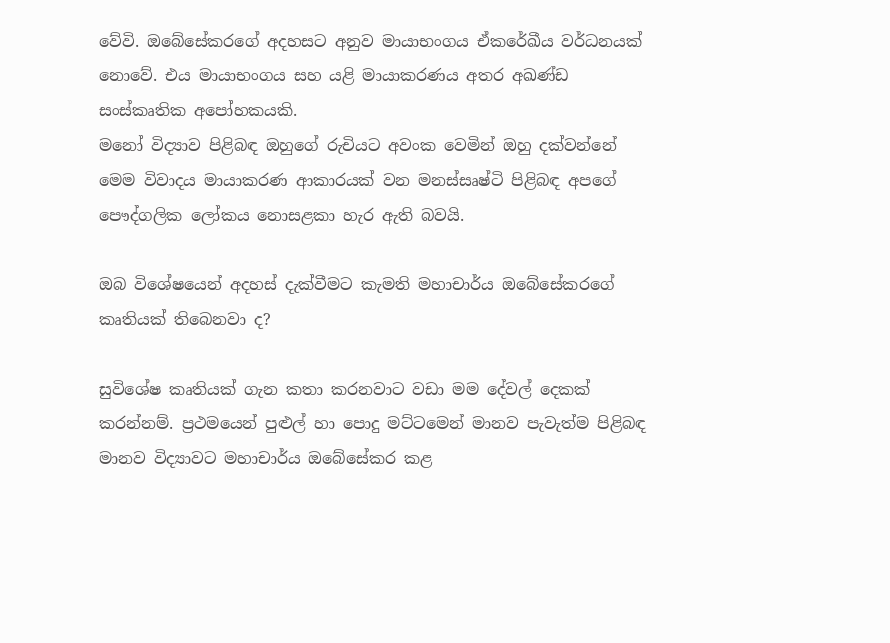වේවි. ඔබේසේකරගේ අදහසට අනුව මායාභංගය ඒකරේඛීය වර්ධනයක් නොවේ. එය මායාභංගය සහ යළි මායාකරණය අතර අඛණ්ඩ සංස්කෘතික අපෝහකයකි.
මනෝ විද්‍යාව පිළිබඳ ඔහුගේ රුචියට අවංක වෙමින් ඔහු දක්වන්නේ මෙම විවාදය මායාකරණ ආකාරයක් වන මනස්සෘෂ්ටි පිළිබඳ අපගේ පෞද්ගලික ලෝකය නොසළකා හැර ඇති බවයි.

ඔබ විශේෂයෙන් අදහස් දැක්වීමට කැමති මහාචාර්ය ඔබේසේකරගේ කෘතියක් තිබෙනවා ද?

සුවිශේෂ කෘතියක් ගැන කතා කරනවාට වඩා මම දේවල් දෙකක් කරන්නම්. ප්‍රථමයෙන් පුළුල් හා පොදු මට්ටමෙන් මානව පැවැත්ම පිළිබඳ මානව විද්‍යාවට මහාචාර්ය ඔබේසේකර කළ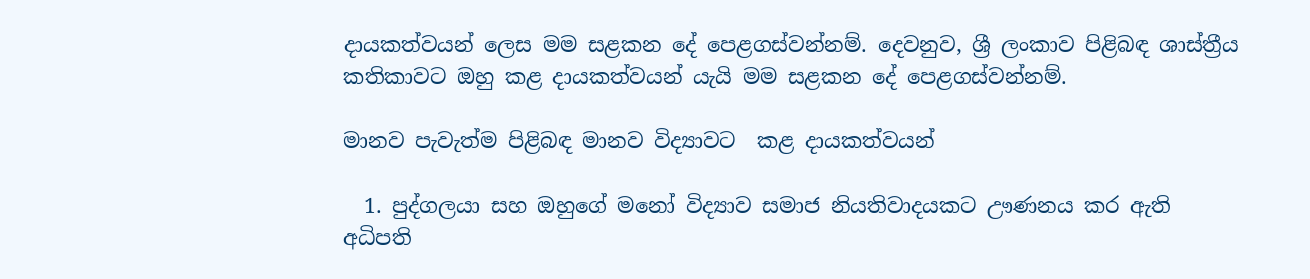දායකත්වයන් ලෙස මම සළකන දේ පෙළගස්වන්නම්. දෙවනුව, ශ්‍රී ලංකාව පිළිබඳ ශාස්ත්‍රීය කතිකාවට ඔහු කළ දායකත්වයන් යැයි මම සළකන දේ පෙළගස්වන්නම්.

මානව පැවැත්ම පිළිබඳ මානව විද්‍යාවට  කළ දායකත්වයන්

  1. පුද්ගලයා සහ ඔහුගේ මනෝ විද්‍යාව සමාජ නියතිවාදයකට ඌණනය කර ඇති   අධිපති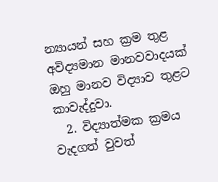න්‍යායන් සහ ක්‍රම තුළ අවිද්‍යමාන මානවවාදයක් ඔහු මානව විද්‍යාව තුළට කාවැද්දුවා.
  2. විද්‍යාත්මක ක්‍රමය වැදගත් වුවත්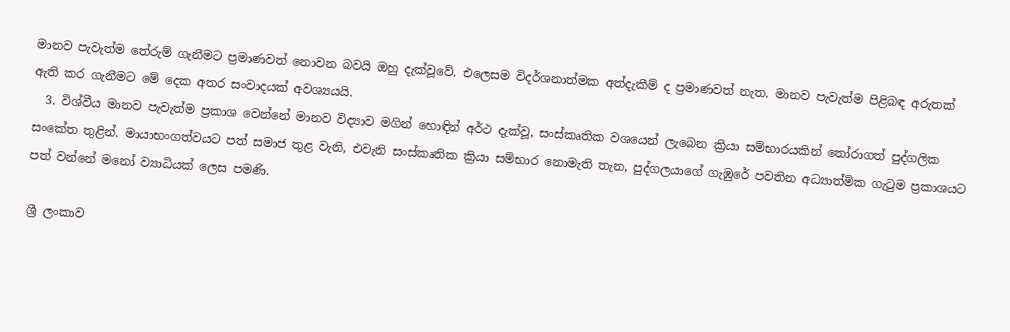මානව පැවැත්ම තේරුම් ගැනීමට ප්‍රමාණවත් නොවන බවයි ඔහු දැක්වූවේ. එලෙසම විදර්ශනාත්මක අත්දැකීම් ද ප්‍රමාණවත් නැත. මානව පැවැත්ම පිළිබඳ අරුතක් ඇති කර ගැනීමට මේ දෙක අතර සංවාදයක් අවශ්‍යයයි.
  3. විශ්වීය මානව පැවැත්ම ප්‍රකාශ වෙන්නේ මානව විද්‍යාව මගින් හොඳින් අර්ථ දැක්වූ, සංස්කෘතික වශයෙන් ලැබෙන ක්‍රියා සම්භාරයකින් තෝරාගත් පුද්ගලික සංකේත තුළින්. මායාභංගත්වයට පත් සමාජ තුළ වැනි, එවැනි සංස්කෘතික ක්‍රියා සම්භාර නොමැති තැන, පුද්ගලයාගේ ගැඹුරේ පවතින අධ්‍යාත්මික ගැටුම ප්‍රකාශයට පත් වන්නේ මනෝ ව්‍යාධියක් ලෙස පමණි.

ශ්‍රී ලංකාව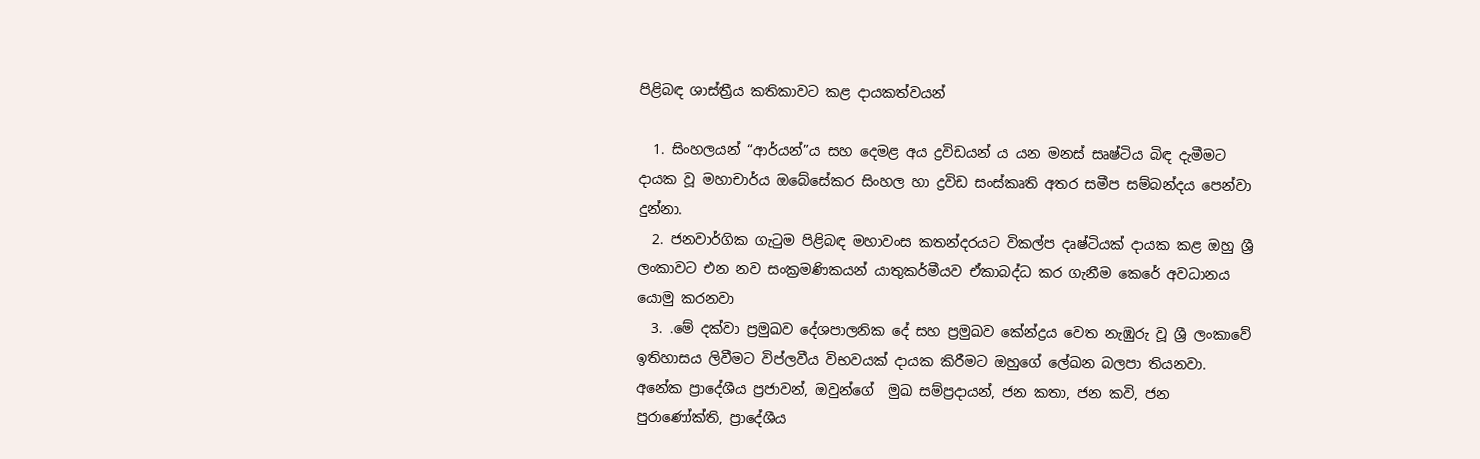පිළිබඳ ශාස්ත්‍රීය කතිකාවට කළ දායකත්වයන්

  1. සිංහලයන් “ආර්යන්”ය සහ දෙමළ අය ද්‍රවිඩයන් ය යන මනස් සෘෂ්ටිය බිඳ දැමීමට දායක වූ මහාචාර්ය ඔබේසේකර සිංහල හා ද්‍රවිඩ සංස්කෘති අතර සමීප සම්බන්දය පෙන්වා දුන්නා.
  2. ජනවාර්ගික ගැටුම පිළිබඳ මහාවංස කතන්දරයට විකල්ප දෘෂ්ටියක් දායක කළ ඔහු ශ්‍රී ලංකාවට එන නව සංක්‍රමණිකයන් යාතුකර්මීයව ඒකාබද්ධ කර ගැනීම කෙරේ අවධානය යොමු කරනවා
  3. .මේ දක්වා ප්‍රමුඛව දේශපාලනික දේ සහ ප්‍රමුඛව කේන්ද්‍රය වෙත නැඹුරු වූ ශ්‍රී ලංකාවේ ඉතිහාසය ලිවීමට විප්ලවීය විභවයක් දායක කිරීමට ඔහුගේ ලේඛන බලපා තියනවා. අනේක ප්‍රාදේශීය ප්‍රජාවන්, ඔවුන්ගේ  මුඛ සම්ප්‍රදායන්, ජන කතා, ජන කවි, ජන පුරාණෝක්ති, ප්‍රාදේශීය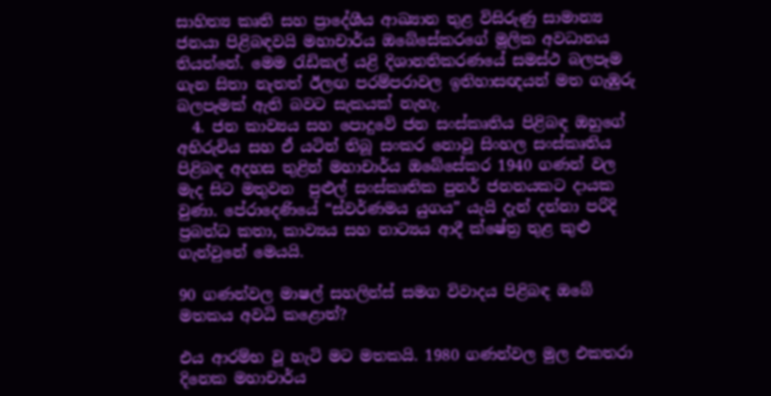සාහිත්‍ය කෘති සහ ප්‍රාදේශීය ආඛ්‍යාන තුළ විසිරුණු සාමාන්‍ය ජනයා පිළිබඳවයි මහාචාර්ය ඔබේසේකරගේ මූලික අවධානය තියන්නේ. මෙම රැඩිකල් යළි දිශානතිකරණයේ සමස්ථ බලපෑම ගැන සිතා නැතත් ඊලඟ පරම්පරාවල ඉතිහාසඥයන් මත ගැඹුරු බලපෑමක් ඇති බවට සැකයක් නැහැ.
  4. ජන කාව්‍යය සහ පොදුවේ ජන සංස්කෘතිය පිළිබඳ ඔහුගේ අභිරුචිය සහ ඒ යටින් තිබූ සංකර නොවූ සිංහල සංස්කෘතිය පිළිබඳ අදහස තුළින් මහාචාර්ය ඔබේසේකර 1940 ගණන් වල මැද සිට මතුවන  පුළුල් සංස්කෘතික පුනර් ජනනයකට දායක වුණා. පේරාදෙණියේ “ස්වර්ණමය යුගය” යැයි දැන් දන්නා පරිදි ප්‍රබන්ධ කතා, කාව්‍යය සහ නාට්‍යය ආදී ක්ෂේත්‍ර තුළ කුළු ගැන්වුනේ මෙයයි.

90 ගණන්වල මාෂල් සහලින්ස් සමග විවාදය පිළිබඳ ඔබේ මතකය අවධි කළොත්?

එය ආරම්භ වූ හැටි මට මතකයි. 1980 ගණන්වල මුල එකතරා දිනෙක මහාචාර්ය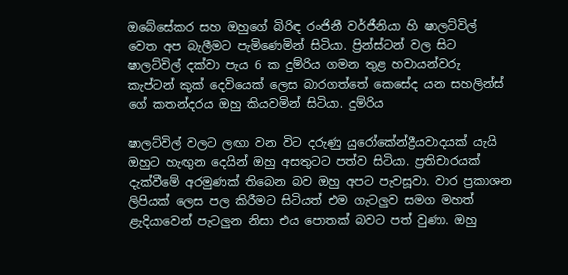ඔබේසේකර සහ ඔහුගේ බිරිඳ රංජිනී වර්ජීනියා හි ෂාලට්විල් වෙත අප බැලීමට පැමිණෙමින් සිටියා. ප්‍රින්ස්ටන් වල සිට ෂාලට්විල් දක්වා පැය 6 ක දුම්රිය ගමන තුළ හවායන්වරු කැප්ටන් කුක් දෙවියෙක් ලෙස බාරගත්තේ කෙසේද යන සහලින්ස් ගේ කතන්දරය ඔහු කියවමින් සිටියා. දුම්රිය

ෂාලට්විල් වලට ලඟා වන විට දරුණු යුරෝකේන්ද්‍රීයවාදයක් යැයි ඔහුට හැඟුන දෙයින් ඔහු අසතුටට පත්ව සිටියා. ප්‍රතිචාරයක් දැක්වීමේ අරමුණක් තිබෙන බව ඔහු අපට පැවසූවා. වාර ප්‍රකාශන ලිපියක් ලෙස පල කිරීමට සිටියත් එම ගැටලුව සමග මහත් ළැදියාවෙන් පැටලුන නිසා එය පොතක් බවට පත් වුණා. ඔහු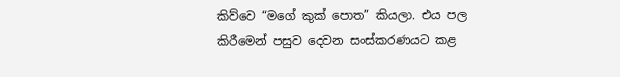කිව්වෙ “මගේ කුක් පොත” කියලා. එය පල කිරීමෙන් පසුව දෙවන සංස්කරණයට කළ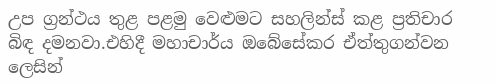උප ග්‍රන්ථය තුළ පළමු වෙළුමට සහලින්ස් කළ ප්‍රතිචාර බිඳ දමනවා.එහිදී මහාචාර්ය ඔබේසේකර ඒත්තුගන්වන ලෙසින්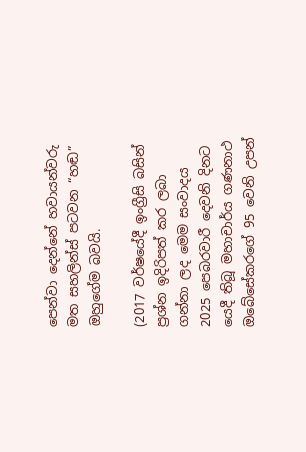පෙන්වා දෙන්නේ හවායන්වරු මත සහලින්ස් පටවන “හඬ” ඔහුගේම බවයි.

(2017 වර්ෂයේදී ඉංග්‍රීසි බසින් ප්‍රශ්න ඉදිරිපත් කර ලබා ගන්නා ලද මෙම සංවාදය 2025 පෙබරවාරී දෙවනි දිනට යෙදී තිබූ මහාචාර්ය ගණනාථ ඔබේසේකරගේ 95 වෙනි උපන්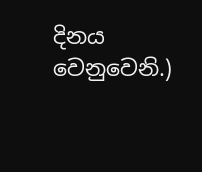දිනය වෙනුවෙනි.)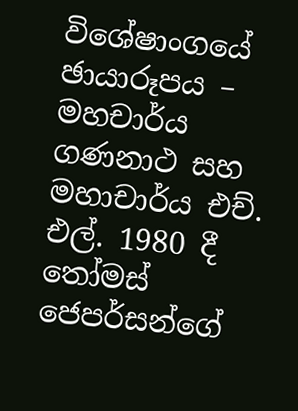විශේෂාංගයේ ඡායාරූපය – මහචාර්ය ගණනාථ සහ මහාචාර්ය එච්. එල්. 1980 දී තෝමස් ජෙපර්සන්ගේ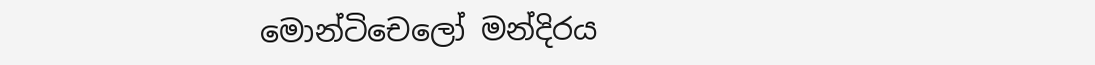මොන්ටිචෙලෝ මන්දිරය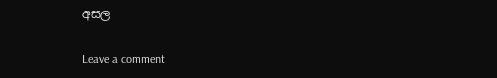අසල

Leave a comment